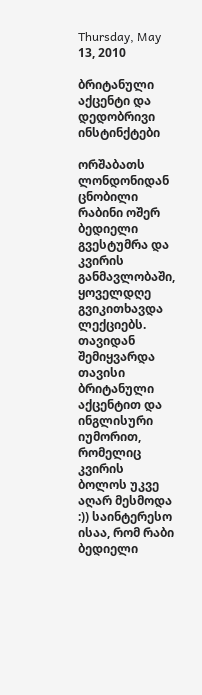Thursday, May 13, 2010

ბრიტანული აქცენტი და დედობრივი ინსტინქტები

ორშაბათს ლონდონიდან ცნობილი რაბინი ოშერ ბედიელი გვესტუმრა და კვირის განმავლობაში, ყოველდღე გვიკითხავდა ლექციებს. თავიდან შემიყვარდა თავისი ბრიტანული აქცენტით და ინგლისური იუმორით, რომელიც კვირის ბოლოს უკვე აღარ მესმოდა :)) საინტერესო ისაა, რომ რაბი ბედიელი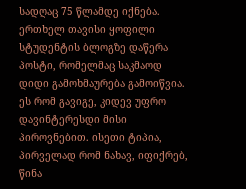სადღაც 75 წლამდე იქნება. ერთხელ თავისი ყოფილი სტუდენტის ბლოგზე დაწერა პოსტი, რომელმაც საკმაოდ დიდი გამოხმაურება გამოიწვია. ეს რომ გავიგე, კიდევ უფრო დავინტერესდი მისი პიროვნებით. ისეთი ტიპია, პირველად რომ ნახავ, იფიქრებ, წინა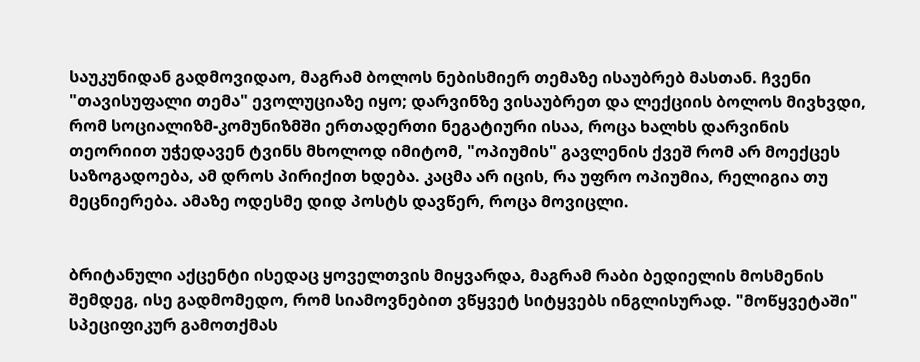საუკუნიდან გადმოვიდაო, მაგრამ ბოლოს ნებისმიერ თემაზე ისაუბრებ მასთან. ჩვენი "თავისუფალი თემა" ევოლუციაზე იყო; დარვინზე ვისაუბრეთ და ლექციის ბოლოს მივხვდი, რომ სოციალიზმ-კომუნიზმში ერთადერთი ნეგატიური ისაა, როცა ხალხს დარვინის თეორიით უჭედავენ ტვინს მხოლოდ იმიტომ, "ოპიუმის" გავლენის ქვეშ რომ არ მოექცეს საზოგადოება, ამ დროს პირიქით ხდება. კაცმა არ იცის, რა უფრო ოპიუმია, რელიგია თუ მეცნიერება. ამაზე ოდესმე დიდ პოსტს დავწერ, როცა მოვიცლი.


ბრიტანული აქცენტი ისედაც ყოველთვის მიყვარდა, მაგრამ რაბი ბედიელის მოსმენის შემდეგ, ისე გადმომედო, რომ სიამოვნებით ვწყვეტ სიტყვებს ინგლისურად. "მოწყვეტაში" სპეციფიკურ გამოთქმას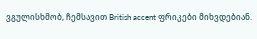ვგულისხმობ, ჩემსავით British accent ფრიკები მიხვდებიან.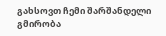გახსოვთ ჩემი შარშანდელი გმირობა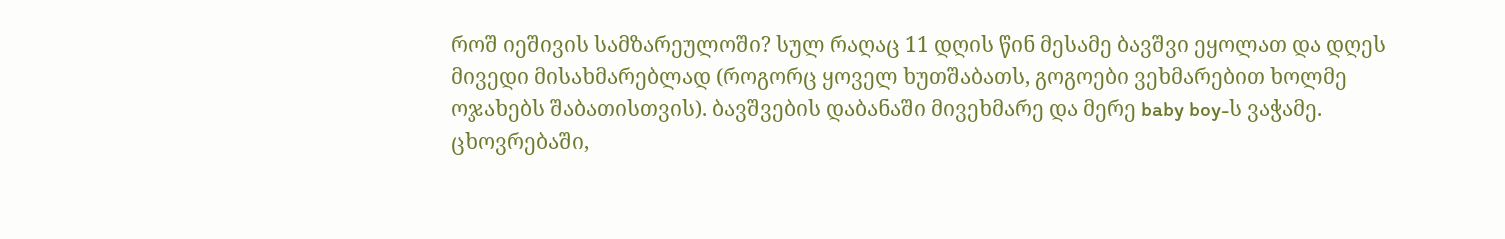როშ იეშივის სამზარეულოში? სულ რაღაც 11 დღის წინ მესამე ბავშვი ეყოლათ და დღეს მივედი მისახმარებლად (როგორც ყოველ ხუთშაბათს, გოგოები ვეხმარებით ხოლმე ოჯახებს შაბათისთვის). ბავშვების დაბანაში მივეხმარე და მერე baby boy-ს ვაჭამე. ცხოვრებაში,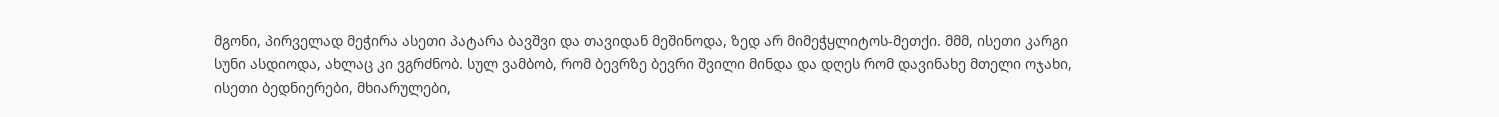მგონი, პირველად მეჭირა ასეთი პატარა ბავშვი და თავიდან მეშინოდა, ზედ არ მიმეჭყლიტოს-მეთქი. მმმ, ისეთი კარგი სუნი ასდიოდა, ახლაც კი ვგრძნობ. სულ ვამბობ, რომ ბევრზე ბევრი შვილი მინდა და დღეს რომ დავინახე მთელი ოჯახი, ისეთი ბედნიერები, მხიარულები,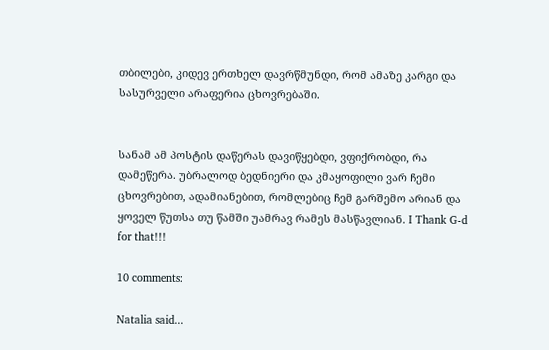თბილები, კიდევ ერთხელ დავრწმუნდი, რომ ამაზე კარგი და სასურველი არაფერია ცხოვრებაში.


სანამ ამ პოსტის დაწერას დავიწყებდი, ვფიქრობდი, რა დამეწერა. უბრალოდ ბედნიერი და კმაყოფილი ვარ ჩემი ცხოვრებით, ადამიანებით, რომლებიც ჩემ გარშემო არიან და ყოველ წუთსა თუ წამში უამრავ რამეს მასწავლიან. I Thank G-d for that!!!

10 comments:

Natalia said...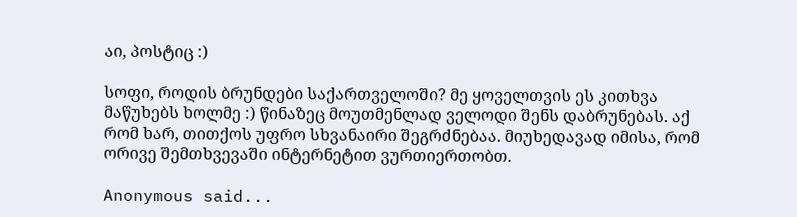აი, პოსტიც :)

სოფი, როდის ბრუნდები საქართველოში? მე ყოველთვის ეს კითხვა მაწუხებს ხოლმე :) წინაზეც მოუთმენლად ველოდი შენს დაბრუნებას. აქ რომ ხარ, თითქოს უფრო სხვანაირი შეგრძნებაა. მიუხედავად იმისა, რომ ორივე შემთხვევაში ინტერნეტით ვურთიერთობთ.

Anonymous said...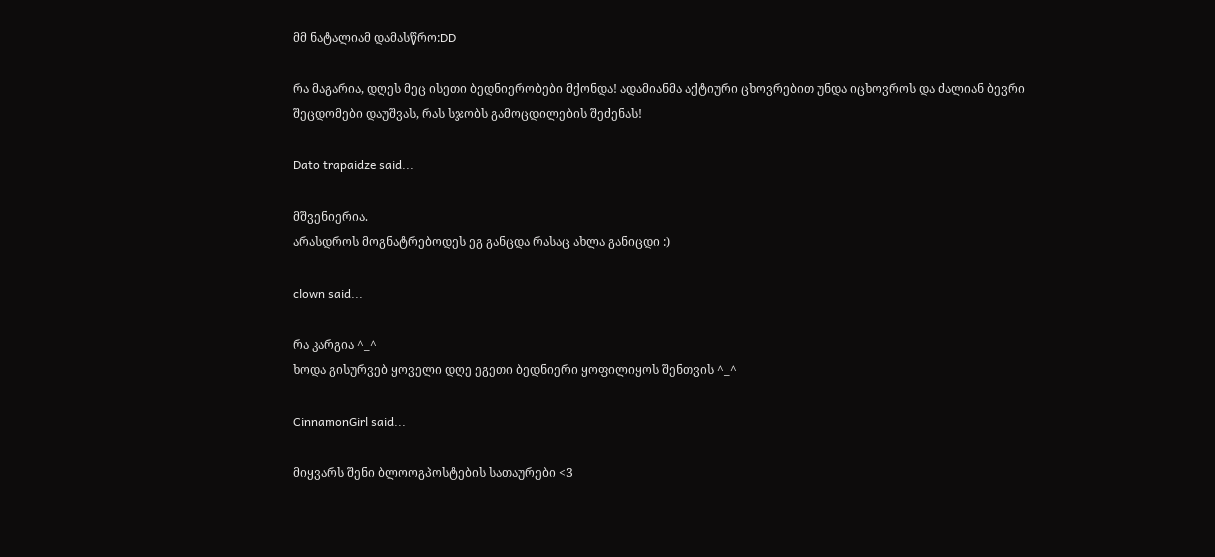მმ ნატალიამ დამასწრო:DD

რა მაგარია, დღეს მეც ისეთი ბედნიერობები მქონდა! ადამიანმა აქტიური ცხოვრებით უნდა იცხოვროს და ძალიან ბევრი შეცდომები დაუშვას, რას სჯობს გამოცდილების შეძენას!

Dato trapaidze said...

მშვენიერია.
არასდროს მოგნატრებოდეს ეგ განცდა რასაც ახლა განიცდი :)

clown said...

რა კარგია ^_^
ხოდა გისურვებ ყოველი დღე ეგეთი ბედნიერი ყოფილიყოს შენთვის ^_^

CinnamonGirl said...

მიყვარს შენი ბლოოგპოსტების სათაურები <3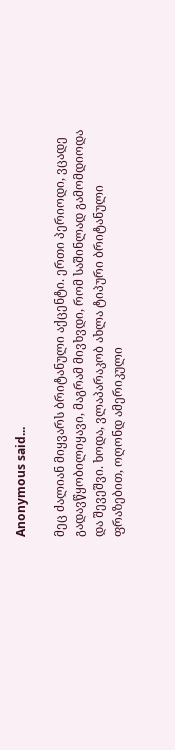Anonymous said...

მეც ძალიან მიყვარს ბრიტანული აქცენტი. ერთი პერიოდი, ვცადე გადავწყობილიყავი, მაგრამ მივხვდი, რომ საშინლად გამომდიოდა და შევეშვი. ხოდა, ვლაპარაკობ ახლა ტიპური ბრიტანული ფრაზებით, ოღონდ ამერიკული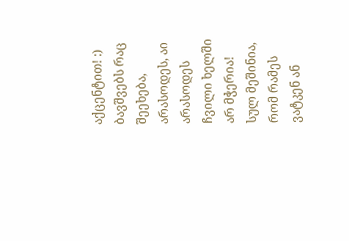აქცენტით! :) ბავშვებს რაც შეეხება, არასოდეს, აი არასოდეს ჩვილი ხელში არ მჭერია! სულ მეშინია, რომ რამეს ვატკენ ან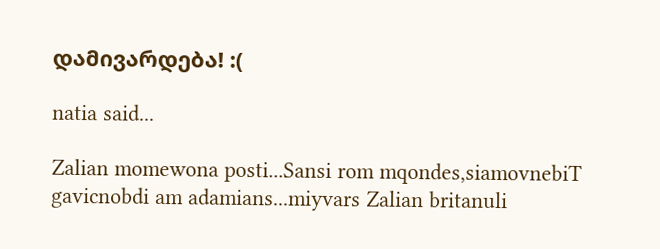დამივარდება! :(

natia said...

Zalian momewona posti...Sansi rom mqondes,siamovnebiT gavicnobdi am adamians...miyvars Zalian britanuli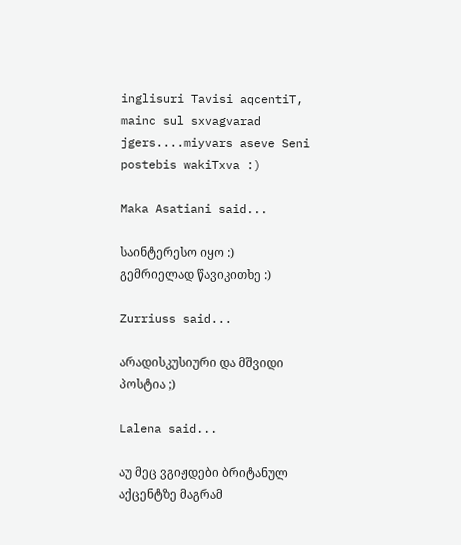inglisuri Tavisi aqcentiT, mainc sul sxvagvarad jgers....miyvars aseve Seni postebis wakiTxva :)

Maka Asatiani said...

საინტერესო იყო :) გემრიელად წავიკითხე :)

Zurriuss said...

არადისკუსიური და მშვიდი პოსტია ;)

Lalena said...

აუ მეც ვგიჟდები ბრიტანულ აქცენტზე მაგრამ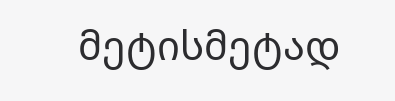მეტისმეტად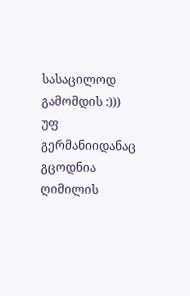სასაცილოდ გამომდის :))) უფ გერმანიიდანაც გცოდნია ღიმილის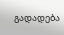გადადება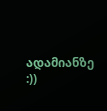ადამიანზე :))